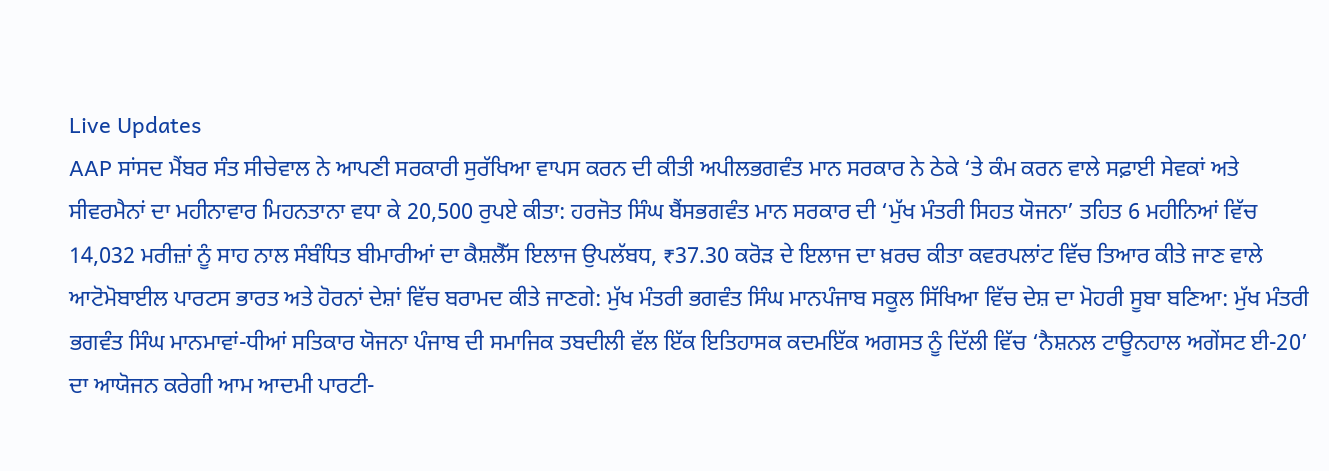Live Updates
AAP ਸਾਂਸਦ ਮੈਂਬਰ ਸੰਤ ਸੀਚੇਵਾਲ ਨੇ ਆਪਣੀ ਸਰਕਾਰੀ ਸੁਰੱਖਿਆ ਵਾਪਸ ਕਰਨ ਦੀ ਕੀਤੀ ਅਪੀਲਭਗਵੰਤ ਮਾਨ ਸਰਕਾਰ ਨੇ ਠੇਕੇ ‘ਤੇ ਕੰਮ ਕਰਨ ਵਾਲੇ ਸਫ਼ਾਈ ਸੇਵਕਾਂ ਅਤੇ ਸੀਵਰਮੈਨਾਂ ਦਾ ਮਹੀਨਾਵਾਰ ਮਿਹਨਤਾਨਾ ਵਧਾ ਕੇ 20,500 ਰੁਪਏ ਕੀਤਾ: ਹਰਜੋਤ ਸਿੰਘ ਬੈਂਸਭਗਵੰਤ ਮਾਨ ਸਰਕਾਰ ਦੀ ‘ਮੁੱਖ ਮੰਤਰੀ ਸਿਹਤ ਯੋਜਨਾ’ ਤਹਿਤ 6 ਮਹੀਨਿਆਂ ਵਿੱਚ 14,032 ਮਰੀਜ਼ਾਂ ਨੂੰ ਸਾਹ ਨਾਲ ਸੰਬੰਧਿਤ ਬੀਮਾਰੀਆਂ ਦਾ ਕੈਸ਼ਲੈੱਸ ਇਲਾਜ ਉਪਲੱਬਧ, ₹37.30 ਕਰੋੜ ਦੇ ਇਲਾਜ ਦਾ ਖ਼ਰਚ ਕੀਤਾ ਕਵਰਪਲਾਂਟ ਵਿੱਚ ਤਿਆਰ ਕੀਤੇ ਜਾਣ ਵਾਲੇ ਆਟੋਮੋਬਾਈਲ ਪਾਰਟਸ ਭਾਰਤ ਅਤੇ ਹੋਰਨਾਂ ਦੇਸ਼ਾਂ ਵਿੱਚ ਬਰਾਮਦ ਕੀਤੇ ਜਾਣਗੇ: ਮੁੱਖ ਮੰਤਰੀ ਭਗਵੰਤ ਸਿੰਘ ਮਾਨਪੰਜਾਬ ਸਕੂਲ ਸਿੱਖਿਆ ਵਿੱਚ ਦੇਸ਼ ਦਾ ਮੋਹਰੀ ਸੂਬਾ ਬਣਿਆ: ਮੁੱਖ ਮੰਤਰੀ ਭਗਵੰਤ ਸਿੰਘ ਮਾਨਮਾਵਾਂ-ਧੀਆਂ ਸਤਿਕਾਰ ਯੋਜਨਾ ਪੰਜਾਬ ਦੀ ਸਮਾਜਿਕ ਤਬਦੀਲੀ ਵੱਲ ਇੱਕ ਇਤਿਹਾਸਕ ਕਦਮਇੱਕ ਅਗਸਤ ਨੂੰ ਦਿੱਲੀ ਵਿੱਚ ‘ਨੈਸ਼ਨਲ ਟਾਊਨਹਾਲ ਅਗੇਂਸਟ ਈ-20’ ਦਾ ਆਯੋਜਨ ਕਰੇਗੀ ਆਮ ਆਦਮੀ ਪਾਰਟੀ-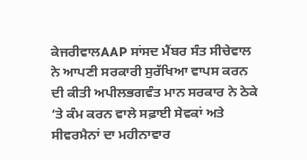ਕੇਜਰੀਵਾਲAAP ਸਾਂਸਦ ਮੈਂਬਰ ਸੰਤ ਸੀਚੇਵਾਲ ਨੇ ਆਪਣੀ ਸਰਕਾਰੀ ਸੁਰੱਖਿਆ ਵਾਪਸ ਕਰਨ ਦੀ ਕੀਤੀ ਅਪੀਲਭਗਵੰਤ ਮਾਨ ਸਰਕਾਰ ਨੇ ਠੇਕੇ ‘ਤੇ ਕੰਮ ਕਰਨ ਵਾਲੇ ਸਫ਼ਾਈ ਸੇਵਕਾਂ ਅਤੇ ਸੀਵਰਮੈਨਾਂ ਦਾ ਮਹੀਨਾਵਾਰ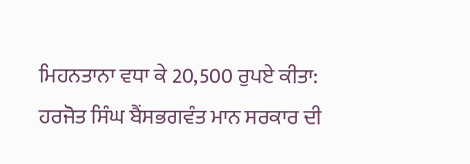ਮਿਹਨਤਾਨਾ ਵਧਾ ਕੇ 20,500 ਰੁਪਏ ਕੀਤਾ: ਹਰਜੋਤ ਸਿੰਘ ਬੈਂਸਭਗਵੰਤ ਮਾਨ ਸਰਕਾਰ ਦੀ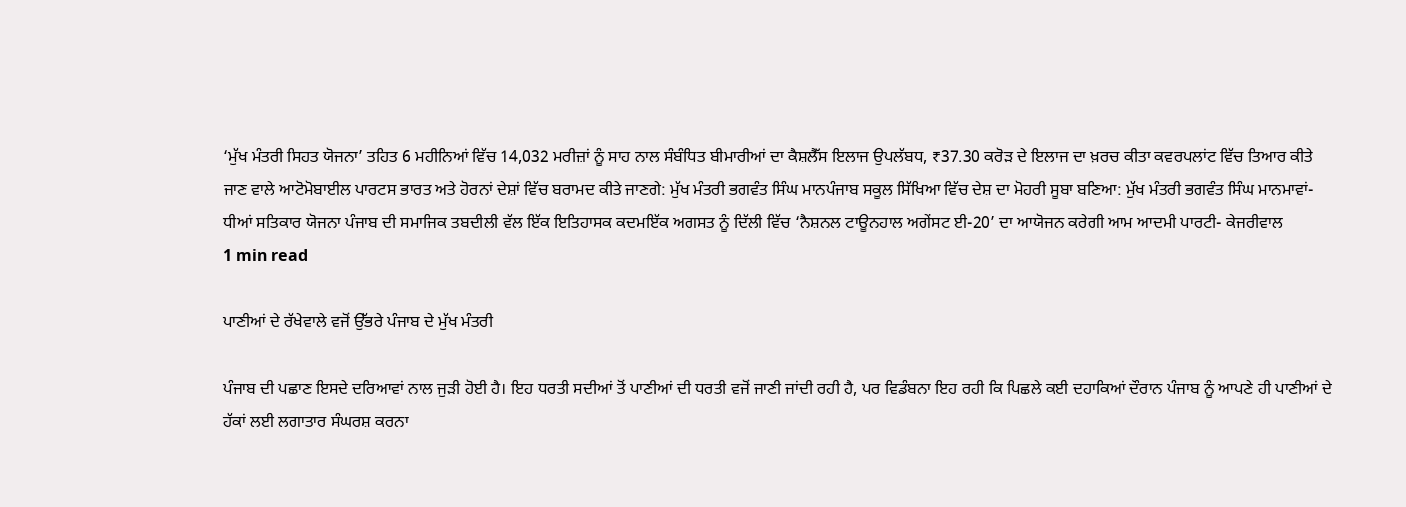‘ਮੁੱਖ ਮੰਤਰੀ ਸਿਹਤ ਯੋਜਨਾ’ ਤਹਿਤ 6 ਮਹੀਨਿਆਂ ਵਿੱਚ 14,032 ਮਰੀਜ਼ਾਂ ਨੂੰ ਸਾਹ ਨਾਲ ਸੰਬੰਧਿਤ ਬੀਮਾਰੀਆਂ ਦਾ ਕੈਸ਼ਲੈੱਸ ਇਲਾਜ ਉਪਲੱਬਧ, ₹37.30 ਕਰੋੜ ਦੇ ਇਲਾਜ ਦਾ ਖ਼ਰਚ ਕੀਤਾ ਕਵਰਪਲਾਂਟ ਵਿੱਚ ਤਿਆਰ ਕੀਤੇ ਜਾਣ ਵਾਲੇ ਆਟੋਮੋਬਾਈਲ ਪਾਰਟਸ ਭਾਰਤ ਅਤੇ ਹੋਰਨਾਂ ਦੇਸ਼ਾਂ ਵਿੱਚ ਬਰਾਮਦ ਕੀਤੇ ਜਾਣਗੇ: ਮੁੱਖ ਮੰਤਰੀ ਭਗਵੰਤ ਸਿੰਘ ਮਾਨਪੰਜਾਬ ਸਕੂਲ ਸਿੱਖਿਆ ਵਿੱਚ ਦੇਸ਼ ਦਾ ਮੋਹਰੀ ਸੂਬਾ ਬਣਿਆ: ਮੁੱਖ ਮੰਤਰੀ ਭਗਵੰਤ ਸਿੰਘ ਮਾਨਮਾਵਾਂ-ਧੀਆਂ ਸਤਿਕਾਰ ਯੋਜਨਾ ਪੰਜਾਬ ਦੀ ਸਮਾਜਿਕ ਤਬਦੀਲੀ ਵੱਲ ਇੱਕ ਇਤਿਹਾਸਕ ਕਦਮਇੱਕ ਅਗਸਤ ਨੂੰ ਦਿੱਲੀ ਵਿੱਚ ‘ਨੈਸ਼ਨਲ ਟਾਊਨਹਾਲ ਅਗੇਂਸਟ ਈ-20’ ਦਾ ਆਯੋਜਨ ਕਰੇਗੀ ਆਮ ਆਦਮੀ ਪਾਰਟੀ- ਕੇਜਰੀਵਾਲ
1 min read

ਪਾਣੀਆਂ ਦੇ ਰੱਖੇਵਾਲੇ ਵਜੋਂ ਉੱਭਰੇ ਪੰਜਾਬ ਦੇ ਮੁੱਖ ਮੰਤਰੀ

ਪੰਜਾਬ ਦੀ ਪਛਾਣ ਇਸਦੇ ਦਰਿਆਵਾਂ ਨਾਲ ਜੁੜੀ ਹੋਈ ਹੈ। ਇਹ ਧਰਤੀ ਸਦੀਆਂ ਤੋਂ ਪਾਣੀਆਂ ਦੀ ਧਰਤੀ ਵਜੋਂ ਜਾਣੀ ਜਾਂਦੀ ਰਹੀ ਹੈ, ਪਰ ਵਿਡੰਬਨਾ ਇਹ ਰਹੀ ਕਿ ਪਿਛਲੇ ਕਈ ਦਹਾਕਿਆਂ ਦੌਰਾਨ ਪੰਜਾਬ ਨੂੰ ਆਪਣੇ ਹੀ ਪਾਣੀਆਂ ਦੇ ਹੱਕਾਂ ਲਈ ਲਗਾਤਾਰ ਸੰਘਰਸ਼ ਕਰਨਾ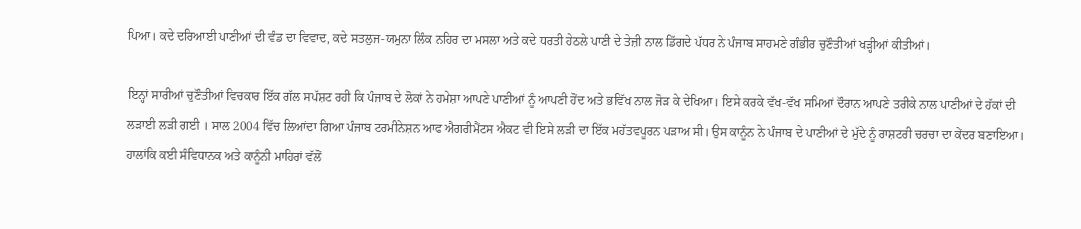ਪਿਆ। ਕਦੇ ਦਰਿਆਈ ਪਾਣੀਆਂ ਦੀ ਵੰਡ ਦਾ ਵਿਵਾਦ, ਕਦੇ ਸਤਲੁਜ-ਯਮੁਨਾ ਲਿੰਕ ਨਹਿਰ ਦਾ ਮਸਲਾ ਅਤੇ ਕਦੇ ਧਰਤੀ ਹੇਠਲੇ ਪਾਣੀ ਦੇ ਤੇਜ਼ੀ ਨਾਲ ਡਿੱਗਦੇ ਪੱਧਰ ਨੇ ਪੰਜਾਬ ਸਾਹਮਣੇ ਗੰਭੀਰ ਚੁਣੌਤੀਆਂ ਖੜ੍ਹੀਆਂ ਕੀਤੀਆਂ।

ਇਨ੍ਹਾਂ ਸਾਰੀਆਂ ਚੁਣੌਤੀਆਂ ਵਿਚਕਾਰ ਇੱਕ ਗੱਲ ਸਪੱਸ਼ਟ ਰਹੀ ਕਿ ਪੰਜਾਬ ਦੇ ਲੋਕਾਂ ਨੇ ਹਮੇਸ਼ਾ ਆਪਣੇ ਪਾਣੀਆਂ ਨੂੰ ਆਪਣੀ ਹੋਂਦ ਅਤੇ ਭਵਿੱਖ ਨਾਲ ਜੋੜ ਕੇ ਦੇਖਿਆ। ਇਸੇ ਕਰਕੇ ਵੱਖ-ਵੱਖ ਸਮਿਆਂ ਦੌਰਾਨ ਆਪਣੇ ਤਰੀਕੇ ਨਾਲ ਪਾਣੀਆਂ ਦੇ ਹੱਕਾਂ ਦੀ ਲੜਾਈ ਲੜੀ ਗਈ । ਸਾਲ 2004 ਵਿੱਚ ਲਿਆਂਦਾ ਗਿਆ ਪੰਜਾਬ ਟਰਮੀਨੇਸ਼ਨ ਆਫ ਐਗਰੀਮੈਂਟਸ ਐਕਟ ਵੀ ਇਸੇ ਲੜੀ ਦਾ ਇੱਕ ਮਹੱਤਵਪੂਰਨ ਪੜਾਅ ਸੀ। ਉਸ ਕਾਨੂੰਨ ਨੇ ਪੰਜਾਬ ਦੇ ਪਾਣੀਆਂ ਦੇ ਮੁੱਦੇ ਨੂੰ ਰਾਸ਼ਟਰੀ ਚਰਚਾ ਦਾ ਕੇਂਦਰ ਬਣਾਇਆ। ਹਾਲਾਂਕਿ ਕਈ ਸੰਵਿਧਾਨਕ ਅਤੇ ਕਾਨੂੰਨੀ ਮਾਹਿਰਾਂ ਵੱਲੋਂ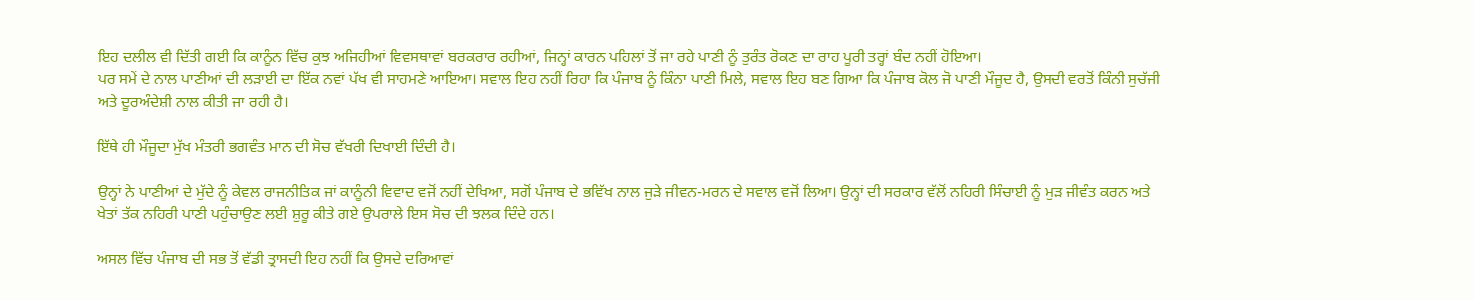ਇਹ ਦਲੀਲ ਵੀ ਦਿੱਤੀ ਗਈ ਕਿ ਕਾਨੂੰਨ ਵਿੱਚ ਕੁਝ ਅਜਿਹੀਆਂ ਵਿਵਸਥਾਵਾਂ ਬਰਕਰਾਰ ਰਹੀਆਂ, ਜਿਨ੍ਹਾਂ ਕਾਰਨ ਪਹਿਲਾਂ ਤੋਂ ਜਾ ਰਹੇ ਪਾਣੀ ਨੂੰ ਤੁਰੰਤ ਰੋਕਣ ਦਾ ਰਾਹ ਪੂਰੀ ਤਰ੍ਹਾਂ ਬੰਦ ਨਹੀਂ ਹੋਇਆ।
ਪਰ ਸਮੇਂ ਦੇ ਨਾਲ ਪਾਣੀਆਂ ਦੀ ਲੜਾਈ ਦਾ ਇੱਕ ਨਵਾਂ ਪੱਖ ਵੀ ਸਾਹਮਣੇ ਆਇਆ। ਸਵਾਲ ਇਹ ਨਹੀਂ ਰਿਹਾ ਕਿ ਪੰਜਾਬ ਨੂੰ ਕਿੰਨਾ ਪਾਣੀ ਮਿਲੇ, ਸਵਾਲ ਇਹ ਬਣ ਗਿਆ ਕਿ ਪੰਜਾਬ ਕੋਲ ਜੋ ਪਾਣੀ ਮੌਜੂਦ ਹੈ, ਉਸਦੀ ਵਰਤੋਂ ਕਿੰਨੀ ਸੁਚੱਜੀ ਅਤੇ ਦੂਰਅੰਦੇਸ਼ੀ ਨਾਲ ਕੀਤੀ ਜਾ ਰਹੀ ਹੈ।

ਇੱਥੇ ਹੀ ਮੌਜੂਦਾ ਮੁੱਖ ਮੰਤਰੀ ਭਗਵੰਤ ਮਾਨ ਦੀ ਸੋਚ ਵੱਖਰੀ ਦਿਖਾਈ ਦਿੰਦੀ ਹੈ।

ਉਨ੍ਹਾਂ ਨੇ ਪਾਣੀਆਂ ਦੇ ਮੁੱਦੇ ਨੂੰ ਕੇਵਲ ਰਾਜਨੀਤਿਕ ਜਾਂ ਕਾਨੂੰਨੀ ਵਿਵਾਦ ਵਜੋਂ ਨਹੀਂ ਦੇਖਿਆ, ਸਗੋਂ ਪੰਜਾਬ ਦੇ ਭਵਿੱਖ ਨਾਲ ਜੁੜੇ ਜੀਵਨ-ਮਰਨ ਦੇ ਸਵਾਲ ਵਜੋਂ ਲਿਆ। ਉਨ੍ਹਾਂ ਦੀ ਸਰਕਾਰ ਵੱਲੋਂ ਨਹਿਰੀ ਸਿੰਚਾਈ ਨੂੰ ਮੁੜ ਜੀਵੰਤ ਕਰਨ ਅਤੇ ਖੇਤਾਂ ਤੱਕ ਨਹਿਰੀ ਪਾਣੀ ਪਹੁੰਚਾਉਣ ਲਈ ਸ਼ੁਰੂ ਕੀਤੇ ਗਏ ਉਪਰਾਲੇ ਇਸ ਸੋਚ ਦੀ ਝਲਕ ਦਿੰਦੇ ਹਨ।

ਅਸਲ ਵਿੱਚ ਪੰਜਾਬ ਦੀ ਸਭ ਤੋਂ ਵੱਡੀ ਤ੍ਰਾਸਦੀ ਇਹ ਨਹੀਂ ਕਿ ਉਸਦੇ ਦਰਿਆਵਾਂ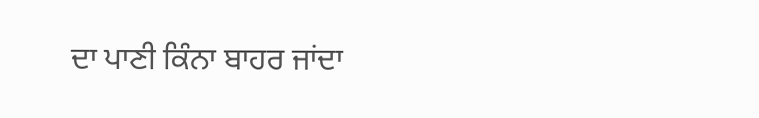ਦਾ ਪਾਣੀ ਕਿੰਨਾ ਬਾਹਰ ਜਾਂਦਾ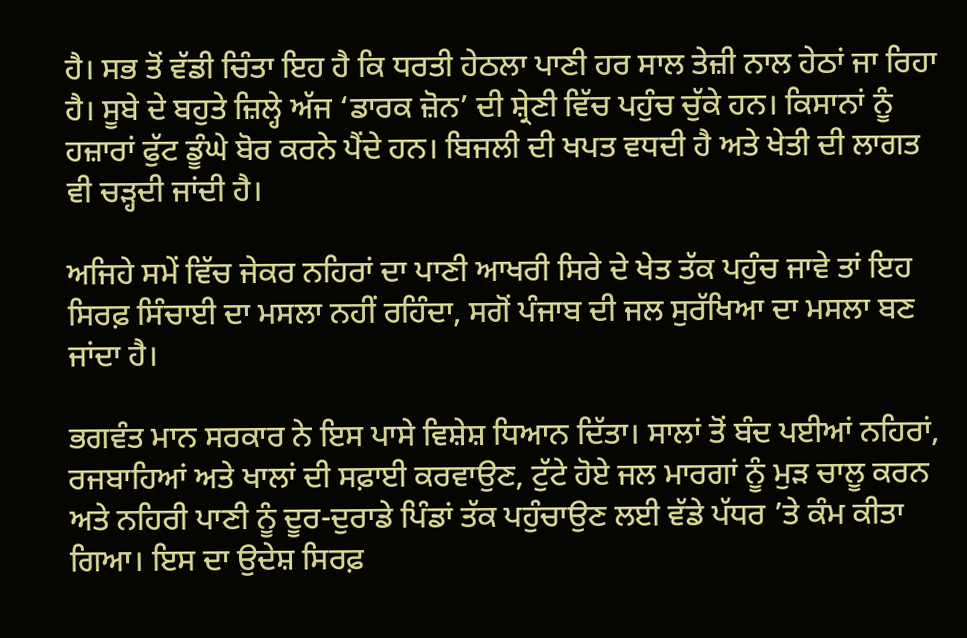ਹੈ। ਸਭ ਤੋਂ ਵੱਡੀ ਚਿੰਤਾ ਇਹ ਹੈ ਕਿ ਧਰਤੀ ਹੇਠਲਾ ਪਾਣੀ ਹਰ ਸਾਲ ਤੇਜ਼ੀ ਨਾਲ ਹੇਠਾਂ ਜਾ ਰਿਹਾ ਹੈ। ਸੂਬੇ ਦੇ ਬਹੁਤੇ ਜ਼ਿਲ੍ਹੇ ਅੱਜ ‘ਡਾਰਕ ਜ਼ੋਨ’ ਦੀ ਸ਼੍ਰੇਣੀ ਵਿੱਚ ਪਹੁੰਚ ਚੁੱਕੇ ਹਨ। ਕਿਸਾਨਾਂ ਨੂੰ ਹਜ਼ਾਰਾਂ ਫੁੱਟ ਡੂੰਘੇ ਬੋਰ ਕਰਨੇ ਪੈਂਦੇ ਹਨ। ਬਿਜਲੀ ਦੀ ਖਪਤ ਵਧਦੀ ਹੈ ਅਤੇ ਖੇਤੀ ਦੀ ਲਾਗਤ ਵੀ ਚੜ੍ਹਦੀ ਜਾਂਦੀ ਹੈ।

ਅਜਿਹੇ ਸਮੇਂ ਵਿੱਚ ਜੇਕਰ ਨਹਿਰਾਂ ਦਾ ਪਾਣੀ ਆਖਰੀ ਸਿਰੇ ਦੇ ਖੇਤ ਤੱਕ ਪਹੁੰਚ ਜਾਵੇ ਤਾਂ ਇਹ ਸਿਰਫ਼ ਸਿੰਚਾਈ ਦਾ ਮਸਲਾ ਨਹੀਂ ਰਹਿੰਦਾ, ਸਗੋਂ ਪੰਜਾਬ ਦੀ ਜਲ ਸੁਰੱਖਿਆ ਦਾ ਮਸਲਾ ਬਣ ਜਾਂਦਾ ਹੈ।

ਭਗਵੰਤ ਮਾਨ ਸਰਕਾਰ ਨੇ ਇਸ ਪਾਸੇ ਵਿਸ਼ੇਸ਼ ਧਿਆਨ ਦਿੱਤਾ। ਸਾਲਾਂ ਤੋਂ ਬੰਦ ਪਈਆਂ ਨਹਿਰਾਂ, ਰਜਬਾਹਿਆਂ ਅਤੇ ਖਾਲਾਂ ਦੀ ਸਫ਼ਾਈ ਕਰਵਾਉਣ, ਟੁੱਟੇ ਹੋਏ ਜਲ ਮਾਰਗਾਂ ਨੂੰ ਮੁੜ ਚਾਲੂ ਕਰਨ ਅਤੇ ਨਹਿਰੀ ਪਾਣੀ ਨੂੰ ਦੂਰ-ਦੁਰਾਡੇ ਪਿੰਡਾਂ ਤੱਕ ਪਹੁੰਚਾਉਣ ਲਈ ਵੱਡੇ ਪੱਧਰ ’ਤੇ ਕੰਮ ਕੀਤਾ ਗਿਆ। ਇਸ ਦਾ ਉਦੇਸ਼ ਸਿਰਫ਼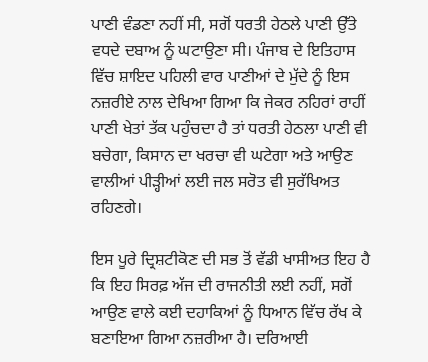ਪਾਣੀ ਵੰਡਣਾ ਨਹੀਂ ਸੀ, ਸਗੋਂ ਧਰਤੀ ਹੇਠਲੇ ਪਾਣੀ ਉੱਤੇ ਵਧਦੇ ਦਬਾਅ ਨੂੰ ਘਟਾਉਣਾ ਸੀ। ਪੰਜਾਬ ਦੇ ਇਤਿਹਾਸ ਵਿੱਚ ਸ਼ਾਇਦ ਪਹਿਲੀ ਵਾਰ ਪਾਣੀਆਂ ਦੇ ਮੁੱਦੇ ਨੂੰ ਇਸ ਨਜ਼ਰੀਏ ਨਾਲ ਦੇਖਿਆ ਗਿਆ ਕਿ ਜੇਕਰ ਨਹਿਰਾਂ ਰਾਹੀਂ ਪਾਣੀ ਖੇਤਾਂ ਤੱਕ ਪਹੁੰਚਦਾ ਹੈ ਤਾਂ ਧਰਤੀ ਹੇਠਲਾ ਪਾਣੀ ਵੀ ਬਚੇਗਾ, ਕਿਸਾਨ ਦਾ ਖਰਚਾ ਵੀ ਘਟੇਗਾ ਅਤੇ ਆਉਣ ਵਾਲੀਆਂ ਪੀੜ੍ਹੀਆਂ ਲਈ ਜਲ ਸਰੋਤ ਵੀ ਸੁਰੱਖਿਅਤ ਰਹਿਣਗੇ।

ਇਸ ਪੂਰੇ ਦ੍ਰਿਸ਼ਟੀਕੋਣ ਦੀ ਸਭ ਤੋਂ ਵੱਡੀ ਖਾਸੀਅਤ ਇਹ ਹੈ ਕਿ ਇਹ ਸਿਰਫ਼ ਅੱਜ ਦੀ ਰਾਜਨੀਤੀ ਲਈ ਨਹੀਂ, ਸਗੋਂ ਆਉਣ ਵਾਲੇ ਕਈ ਦਹਾਕਿਆਂ ਨੂੰ ਧਿਆਨ ਵਿੱਚ ਰੱਖ ਕੇ ਬਣਾਇਆ ਗਿਆ ਨਜ਼ਰੀਆ ਹੈ। ਦਰਿਆਈ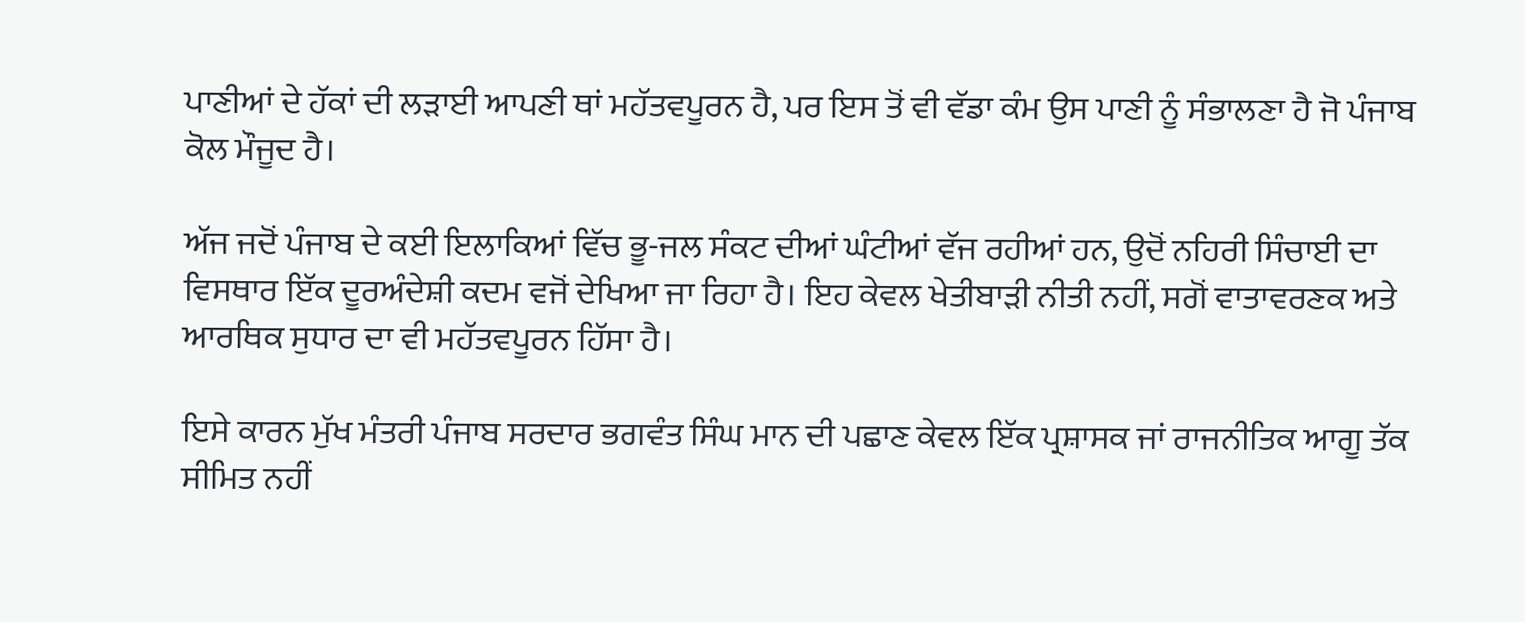ਪਾਣੀਆਂ ਦੇ ਹੱਕਾਂ ਦੀ ਲੜਾਈ ਆਪਣੀ ਥਾਂ ਮਹੱਤਵਪੂਰਨ ਹੈ, ਪਰ ਇਸ ਤੋਂ ਵੀ ਵੱਡਾ ਕੰਮ ਉਸ ਪਾਣੀ ਨੂੰ ਸੰਭਾਲਣਾ ਹੈ ਜੋ ਪੰਜਾਬ ਕੋਲ ਮੌਜੂਦ ਹੈ।

ਅੱਜ ਜਦੋਂ ਪੰਜਾਬ ਦੇ ਕਈ ਇਲਾਕਿਆਂ ਵਿੱਚ ਭੂ-ਜਲ ਸੰਕਟ ਦੀਆਂ ਘੰਟੀਆਂ ਵੱਜ ਰਹੀਆਂ ਹਨ, ਉਦੋਂ ਨਹਿਰੀ ਸਿੰਚਾਈ ਦਾ ਵਿਸਥਾਰ ਇੱਕ ਦੂਰਅੰਦੇਸ਼ੀ ਕਦਮ ਵਜੋਂ ਦੇਖਿਆ ਜਾ ਰਿਹਾ ਹੈ। ਇਹ ਕੇਵਲ ਖੇਤੀਬਾੜੀ ਨੀਤੀ ਨਹੀਂ, ਸਗੋਂ ਵਾਤਾਵਰਣਕ ਅਤੇ ਆਰਥਿਕ ਸੁਧਾਰ ਦਾ ਵੀ ਮਹੱਤਵਪੂਰਨ ਹਿੱਸਾ ਹੈ।

ਇਸੇ ਕਾਰਨ ਮੁੱਖ ਮੰਤਰੀ ਪੰਜਾਬ ਸਰਦਾਰ ਭਗਵੰਤ ਸਿੰਘ ਮਾਨ ਦੀ ਪਛਾਣ ਕੇਵਲ ਇੱਕ ਪ੍ਰਸ਼ਾਸਕ ਜਾਂ ਰਾਜਨੀਤਿਕ ਆਗੂ ਤੱਕ ਸੀਮਿਤ ਨਹੀਂ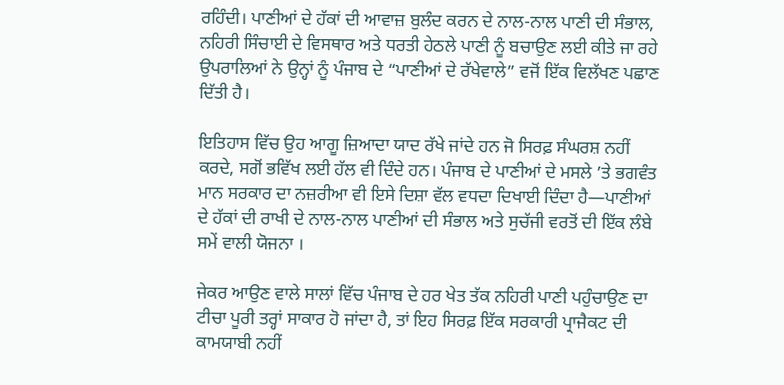ਰਹਿੰਦੀ। ਪਾਣੀਆਂ ਦੇ ਹੱਕਾਂ ਦੀ ਆਵਾਜ਼ ਬੁਲੰਦ ਕਰਨ ਦੇ ਨਾਲ-ਨਾਲ ਪਾਣੀ ਦੀ ਸੰਭਾਲ, ਨਹਿਰੀ ਸਿੰਚਾਈ ਦੇ ਵਿਸਥਾਰ ਅਤੇ ਧਰਤੀ ਹੇਠਲੇ ਪਾਣੀ ਨੂੰ ਬਚਾਉਣ ਲਈ ਕੀਤੇ ਜਾ ਰਹੇ ਉਪਰਾਲਿਆਂ ਨੇ ਉਨ੍ਹਾਂ ਨੂੰ ਪੰਜਾਬ ਦੇ “ਪਾਣੀਆਂ ਦੇ ਰੱਖੇਵਾਲੇ” ਵਜੋਂ ਇੱਕ ਵਿਲੱਖਣ ਪਛਾਣ ਦਿੱਤੀ ਹੈ।

ਇਤਿਹਾਸ ਵਿੱਚ ਉਹ ਆਗੂ ਜ਼ਿਆਦਾ ਯਾਦ ਰੱਖੇ ਜਾਂਦੇ ਹਨ ਜੋ ਸਿਰਫ਼ ਸੰਘਰਸ਼ ਨਹੀਂ ਕਰਦੇ, ਸਗੋਂ ਭਵਿੱਖ ਲਈ ਹੱਲ ਵੀ ਦਿੰਦੇ ਹਨ। ਪੰਜਾਬ ਦੇ ਪਾਣੀਆਂ ਦੇ ਮਸਲੇ ’ਤੇ ਭਗਵੰਤ ਮਾਨ ਸਰਕਾਰ ਦਾ ਨਜ਼ਰੀਆ ਵੀ ਇਸੇ ਦਿਸ਼ਾ ਵੱਲ ਵਧਦਾ ਦਿਖਾਈ ਦਿੰਦਾ ਹੈ—ਪਾਣੀਆਂ ਦੇ ਹੱਕਾਂ ਦੀ ਰਾਖੀ ਦੇ ਨਾਲ-ਨਾਲ ਪਾਣੀਆਂ ਦੀ ਸੰਭਾਲ ਅਤੇ ਸੁਚੱਜੀ ਵਰਤੋਂ ਦੀ ਇੱਕ ਲੰਬੇ ਸਮੇਂ ਵਾਲੀ ਯੋਜਨਾ ।

ਜੇਕਰ ਆਉਣ ਵਾਲੇ ਸਾਲਾਂ ਵਿੱਚ ਪੰਜਾਬ ਦੇ ਹਰ ਖੇਤ ਤੱਕ ਨਹਿਰੀ ਪਾਣੀ ਪਹੁੰਚਾਉਣ ਦਾ ਟੀਚਾ ਪੂਰੀ ਤਰ੍ਹਾਂ ਸਾਕਾਰ ਹੋ ਜਾਂਦਾ ਹੈ, ਤਾਂ ਇਹ ਸਿਰਫ਼ ਇੱਕ ਸਰਕਾਰੀ ਪ੍ਰਾਜੈਕਟ ਦੀ ਕਾਮਯਾਬੀ ਨਹੀਂ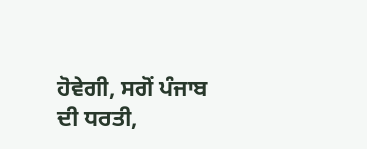ਹੋਵੇਗੀ, ਸਗੋਂ ਪੰਜਾਬ ਦੀ ਧਰਤੀ,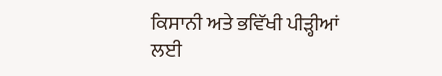ਕਿਸਾਨੀ ਅਤੇ ਭਵਿੱਖੀ ਪੀੜ੍ਹੀਆਂ ਲਈ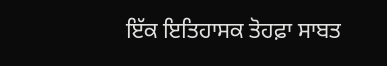ਇੱਕ ਇਤਿਹਾਸਕ ਤੋਹਫ਼ਾ ਸਾਬਤ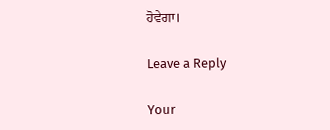ਹੋਵੇਗਾ।

Leave a Reply

Your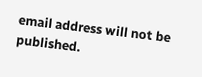email address will not be published.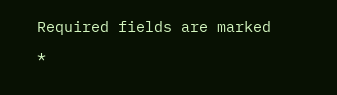Required fields are marked *